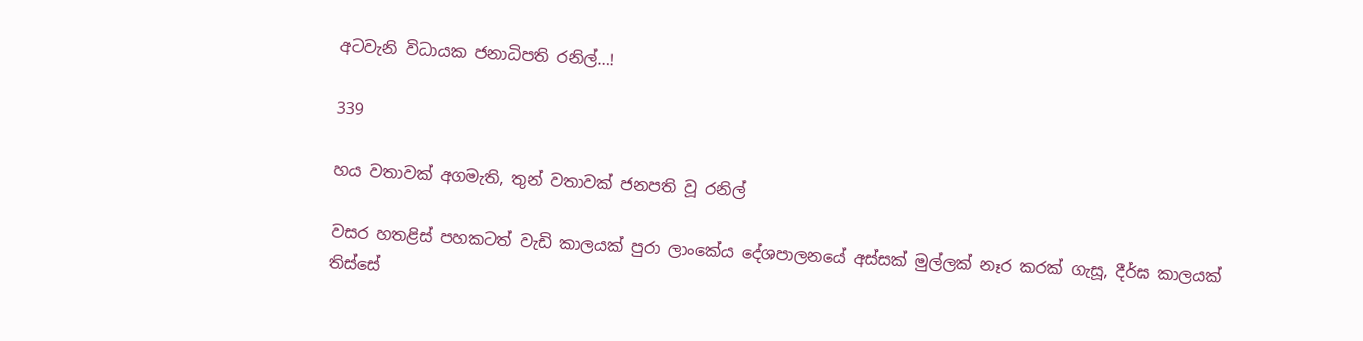අටවැනි විධායක ජනාධිපති රනිල්…!

339

හය වතාවක් අගමැති, තුන් වතාවක් ජනපති වූ රනිල්

වසර හතළිස් පහකටත් වැඩි කාලයක් පුරා ලාංකේය දේශපාලනයේ අස්සක් මුල්ලක් නෑර කරක් ගැසූ, දීර්ඝ කාලයක් තිස්සේ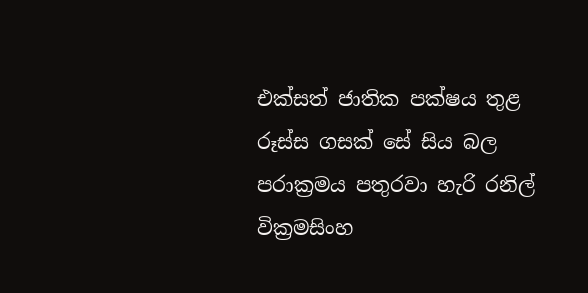එක්සත් ජාතික පක්ෂය තුළ රූස්ස ගසක් සේ සිය බල පරාක්‍රමය පතුරවා හැරි රනිල් වික්‍රමසිංහ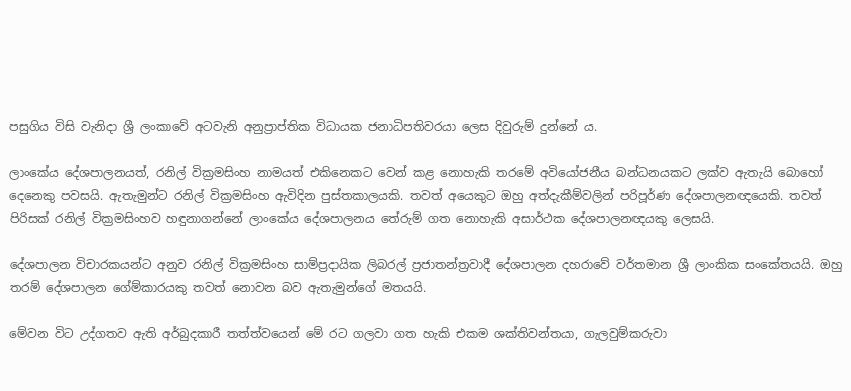පසුගිය විසි වැනිදා ශ්‍රී ලංකාවේ අටවැනි අනුප්‍රාප්තික විධායක ජනාධිපතිවරයා ලෙස දිවුරුම් දුන්නේ ය.

ලාංකේය දේශපාලනයත්, රනිල් වික්‍රමසිංහ නාමයත් එකිනෙකට වෙන් කළ නොහැකි තරමේ අවියෝජනීය බන්ධනයකට ලක්ව ඇතැයි බොහෝ දෙනෙකු පවසයි. ඇතැමුන්ට රනිල් වික්‍රමසිංහ ඇවිදින පුස්තකාලයකි. තවත් අයෙකුට ඔහු අත්දැකීම්වලින් පරිපූර්ණ දේශපාලනඥයෙකි. තවත් පිරිසක් රනිල් වික්‍රමසිංහව හඳුනාගන්නේ ලාංකේය දේශපාලනය තේරුම් ගත නොහැකි අසාර්ථක දේශපාලනඥයකු ලෙසයි.

දේශපාලන විචාරකයන්ට අනුව රනිල් වික්‍රමසිංහ සාම්ප්‍රදායික ලිබරල් ප්‍රජාතන්ත්‍රවාදී දේශපාලන දහරාවේ වර්තමාන ශ්‍රී ලාංකික සංකේතයයි. ඔහු තරම් දේශපාලන ගේම්කාරයකු තවත් නොවන බව ඇතැමුන්ගේ මතයයි.

මේවන විට උද්ගතව ඇති අර්බුදකාරී තත්ත්වයෙන් මේ රට ගලවා ගත හැකි එකම ශක්තිවන්තයා, ගැලවුම්කරුවා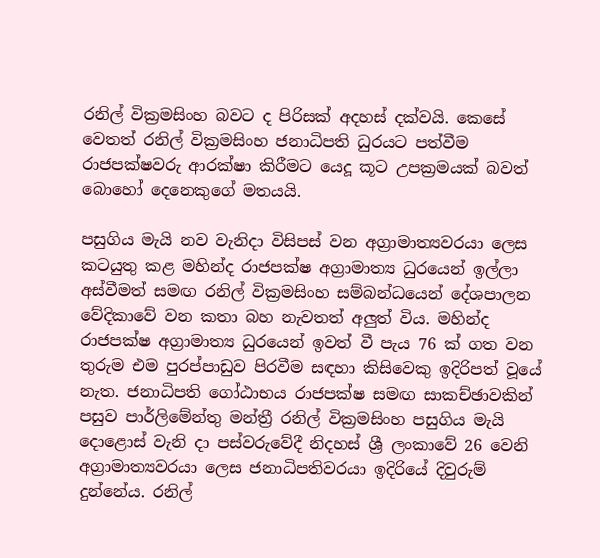රනිල් වික්‍රමසිංහ බවට ද පිරිසක් අදහස් දක්වයි. කෙසේ වෙතත් රනිල් වික්‍රමසිංහ ජනාධිපති ධුරයට පත්වීම රාජපක්ෂවරු ආරක්ෂා කිරීමට යෙදූ කූට උපක්‍රමයක් බවත් බොහෝ දෙනෙකුගේ මතයයි.

පසුගිය මැයි නව වැනිදා විසිපස් වන අග්‍රාමාත්‍යවරයා ලෙස කටයුතු කළ මහින්ද රාජපක්ෂ අග්‍රාමාත්‍ය ධුරයෙන් ඉල්ලා අස්වීමත් සමඟ රනිල් වික්‍රමසිංහ සම්බන්ධයෙන් දේශපාලන වේදිකාවේ වන කතා බහ නැවතත් අලුත් විය. මහින්ද රාජපක්ෂ අග්‍රාමාත්‍ය ධුරයෙන් ඉවත් වී පැය 76 ක් ගත වන තුරුම එම පුරප්පාඩුව පිරවීම සඳහා කිසිවෙකු ඉදිරිපත් වූයේ නැත. ජනාධිපති ගෝඨාභය රාජපක්ෂ සමඟ සාකච්ඡාවකින් පසුව පාර්ලිමේන්තු මන්ත්‍රී රනිල් වික්‍රමසිංහ පසුගිය මැයි දොළොස් වැනි දා පස්වරුවේදී නිදහස් ශ්‍රී ලංකාවේ 26 වෙනි අග්‍රාමාත්‍යවරයා ලෙස ජනාධිපතිවරයා ඉදිරියේ දිවුරුම් දුන්නේය. රනිල්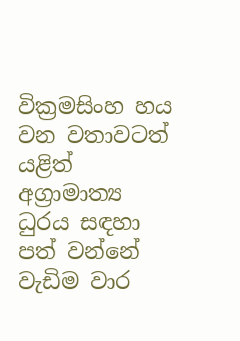වික්‍රමසිංහ හය වන වතාවටත් යළිත් අග්‍රාමාත්‍ය ධුරය සඳහා පත් වන්නේ වැඩිම වාර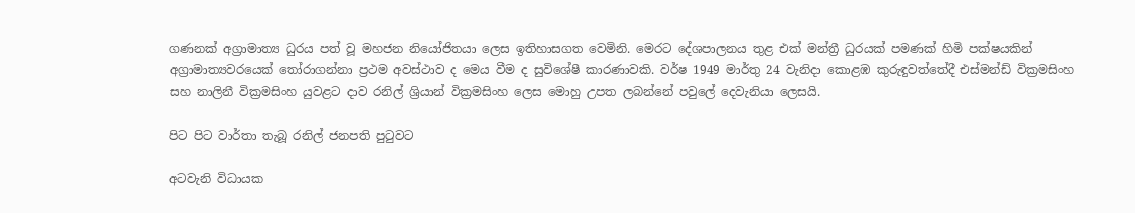ගණනක් අග්‍රාමාත්‍ය ධුරය පත් වූ මහජන නියෝජිතයා ලෙස ඉතිහාසගත වෙමිනි. මෙරට දේශපාලනය තුළ එක් මන්ත්‍රී ධුරයක් පමණක් හිමි පක්ෂයකින් අග්‍රාමාත්‍යවරයෙක් තෝරාගන්නා ප්‍රථම අවස්ථාව ද මෙය වීම ද සුවිශේෂී කාරණාවකි. වර්ෂ 1949 මාර්තු 24 වැනිදා කොළඹ කුරුඳුවත්තේදී එස්මන්ඩ් වික්‍රමසිංහ සහ නාලිනී වික්‍රමසිංහ යුවළට දාව රනිල් ශ්‍රියාන් වික්‍රමසිංහ ලෙස මොහු උපත ලබන්නේ පවුලේ දෙවැනියා ලෙසයි.

පිට පිට වාර්තා තැබූ රනිල් ජනපති පුටුවට

අටවැනි විධායක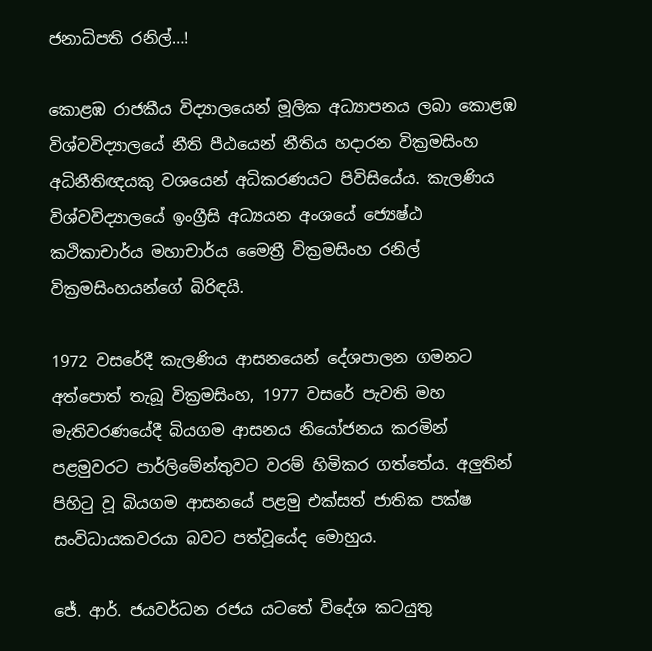ජනාධිපති රනිල්…!

කොළඹ රාජකීය විද්‍යාලයෙන් මූලික අධ්‍යාපනය ලබා කොළඹ විශ්වවිද්‍යාලයේ නීති පීඨයෙන් නීතිය හදාරන වික්‍රමසිංහ අධිනීතිඥයකු වශයෙන් අධිකරණයට පිවිසියේය. කැලණිය විශ්වවිද්‍යාලයේ ඉංග්‍රීසි අධ්‍යයන අංශයේ ජ්‍යෙෂ්ඨ කථිකාචාර්ය මහාචාර්ය මෛත්‍රී වික්‍රමසිංහ රනිල් වික්‍රමසිංහයන්ගේ බිරිඳයි.

1972 වසරේදී කැලණිය ආසනයෙන් දේශපාලන ගමනට අත්පොත් තැබූ වික්‍රමසිංහ, 1977 වසරේ පැවති මහ මැතිවරණයේදී බියගම ආසනය නියෝජනය කරමින් පළමුවරට පාර්ලිමේන්තුවට වරම් හිමිකර ගත්තේය. අලුතින් පිහිටු වූ බියගම ආසනයේ පළමු එක්සත් ජාතික පක්ෂ සංවිධායකවරයා බවට පත්වූයේද මොහුය.

ජේ. ආර්. ජයවර්ධන රජය යටතේ විදේශ කටයුතු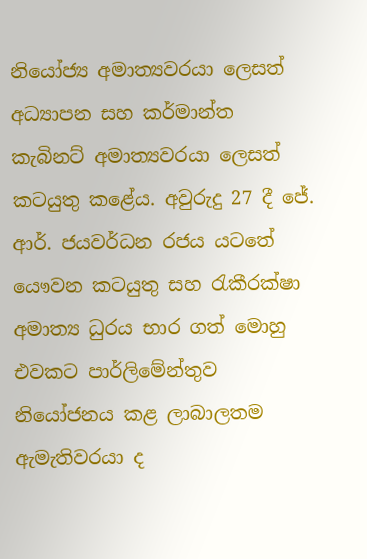නියෝජ්‍ය අමාත්‍යවරයා ලෙසත් අධ්‍යාපන සහ කර්මාන්ත කැබිනට් අමාත්‍යවරයා ලෙසත් කටයුතු කළේය. අවුරුදු 27 දී ජේ. ආර්. ජයවර්ධන රජය යටතේ යෞවන කටයුතු සහ රැකීරක්ෂා අමාත්‍ය ධුරය භාර ගත් මොහු එවකට පාර්ලිමේන්තුව නියෝජනය කළ ලාබාලතම ඇමැතිවරයා ද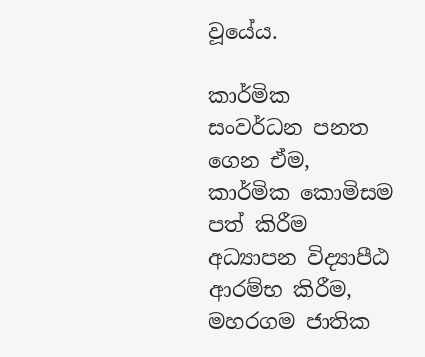වූයේය.

කාර්මික සංවර්ධන පනත ගෙන ඒම, කාර්මික කොමිසම පත් කිරීම අධ්‍යාපන විද්‍යාපීඨ ආරම්භ කිරීම, මහරගම ජාතික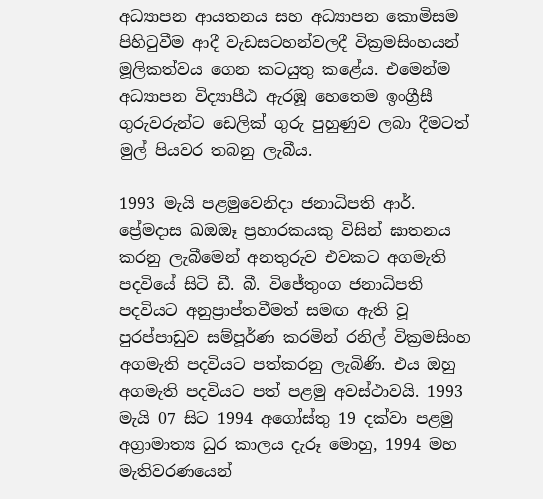අධ්‍යාපන ආයතනය සහ අධ්‍යාපන කොමිසම පිහිටුවීම ආදී වැඩසටහන්වලදී වික්‍රමසිංහයන් මූලිකත්වය ගෙන කටයුතු කළේය. එමෙන්ම අධ්‍යාපන විද්‍යාපීඨ ඇරඹූ හෙතෙම ඉංග්‍රීසී ගුරුවරුන්ට ඩෙලික් ගුරු පුහුණුව ලබා දීමටත් මුල් පියවර තබනු ලැබීය.

1993 මැයි පළමුවෙනිදා ජනාධිපති ආර්. ප්‍රේමදාස ඛඔඔෑ ප්‍රහාරකයකු විසින් ඝාතනය කරනු ලැබීමෙන් අනතුරුව එවකට අගමැති පදවියේ සිටි ඩී. බී. විජේතුංග ජනාධිපති පදවියට අනුප්‍රාප්තවීමත් සමඟ ඇති වූ පුරප්පාඩුව සම්පූර්ණ කරමින් රනිල් වික්‍රමසිංහ අගමැති පදවියට පත්කරනු ලැබිණි. එය ඔහු අගමැති පදවියට පත් පළමු අවස්ථාවයි. 1993 මැයි 07 සිට 1994 අගෝස්තු 19 දක්වා පළමු අග්‍රාමාත්‍ය ධුර කාලය දැරූ මොහු, 1994 මහ මැතිවරණයෙන්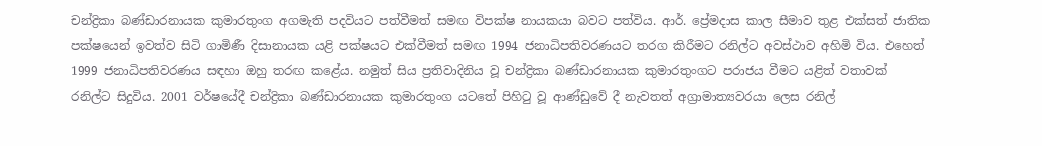චන්ද්‍රිකා බණ්ඩාරනායක කුමාරතුංග අගමැති පදවියට පත්වීමත් සමඟ විපක්ෂ නායකයා බවට පත්විය. ආර්. ප්‍රේමදාස කාල සීමාව තුළ එක්සත් ජාතික පක්ෂයෙන් ඉවත්ව සිටි ගාමිණී දිසානායක යළි පක්ෂයට එක්වීමත් සමඟ 1994 ජනාධිපතිවරණයට තරග කිරීමට රනිල්ට අවස්ථාව අහිමි විය. එහෙත් 1999 ජනාධිපතිවරණය සඳහා ඔහු තරඟ කළේය. නමුත් සිය ප්‍රතිවාදිනිය වූ චන්ද්‍රිකා බණ්ඩාරනායක කුමාරතුංගට පරාජය වීමට යළිත් වතාවක් රනිල්ට සිදුවිය. 2001 වර්ෂයේදී චන්ද්‍රිකා බණ්ඩාරනායක කුමාරතුංග යටතේ පිහිටු වූ ආණ්ඩුවේ දී නැවතත් අග්‍රාමාත්‍යවරයා ලෙස රනිල්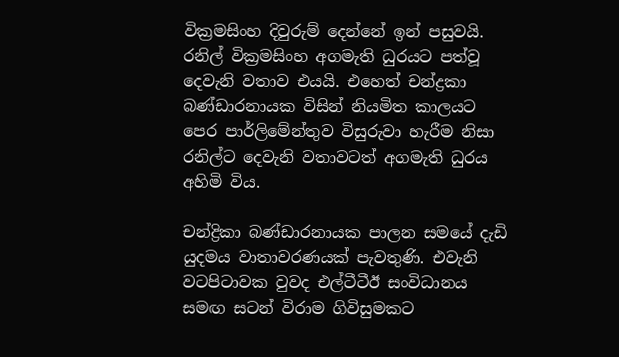වික්‍රමසිංහ දිවුරුම් දෙන්නේ ඉන් පසුවයි. රනිල් වික්‍රමසිංහ අගමැති ධුරයට පත්වූ දෙවැනි වතාව එයයි. එහෙත් චන්ද්‍රකා බණ්ඩාරනායක විසින් නියමිත කාලයට පෙර පාර්ලිමේන්තුව විසුරුවා හැරීම නිසා රනිල්ට දෙවැනි වතාවටත් අගමැති ධුරය අහිමි විය.

චන්ද්‍රිකා බණ්ඩාරනායක පාලන සමයේ දැඩි යුදමය වාතාවරණයක් පැවතුණි. එවැනි වටපිටාවක වුවද එල්ටීටීඊ සංවිධානය සමඟ සටන් විරාම ගිවිසුමකට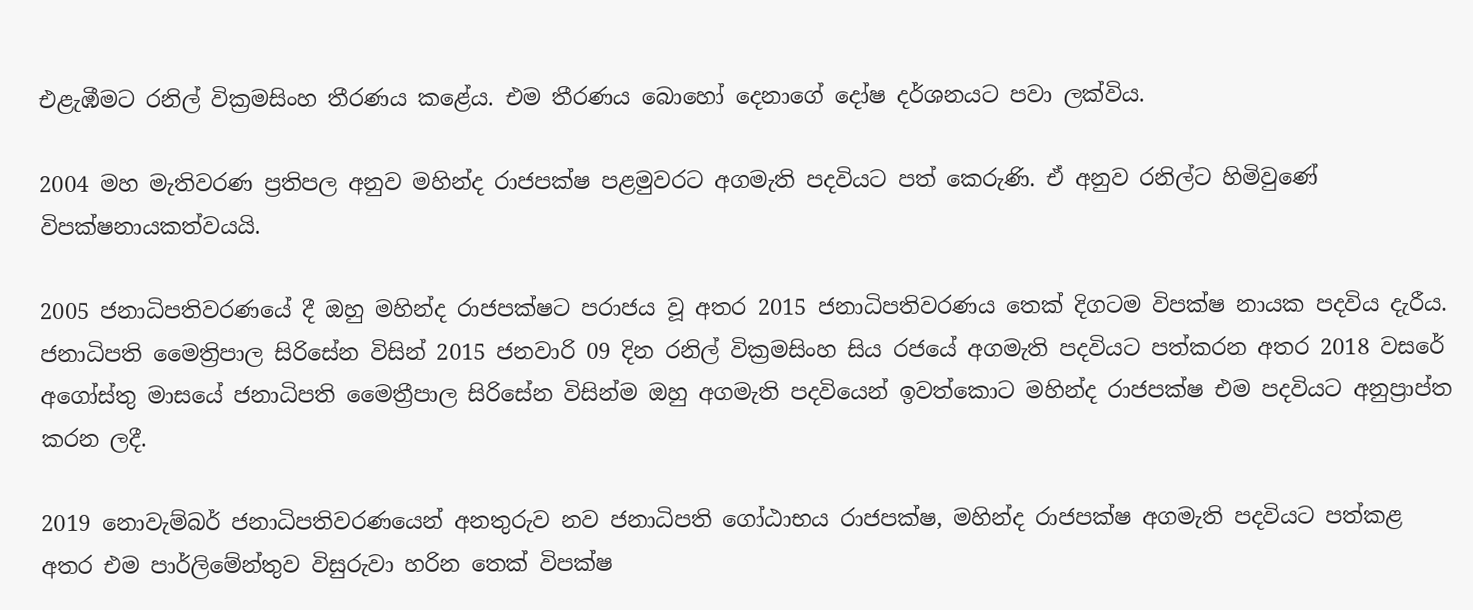එළැඹීමට රනිල් වික්‍රමසිංහ තීරණය කළේය. එම තීරණය බොහෝ දෙනාගේ දෝෂ දර්ශනයට පවා ලක්විය.

2004 මහ මැතිවරණ ප්‍රතිපල අනුව මහින්ද රාජපක්ෂ පළමුවරට අගමැති පදවියට පත් කෙරුණි. ඒ අනුව රනිල්ට හිමිවුණේ විපක්ෂනායකත්වයයි.

2005 ජනාධිපතිවරණයේ දී ඔහු මහින්ද රාජපක්ෂට පරාජය වූ අතර 2015 ජනාධිපතිවරණය තෙක් දිගටම විපක්ෂ නායක පදවිය දැරීය. ජනාධිපති මෛත්‍රිපාල සිරිසේන විසින් 2015 ජනවාරි 09 දින රනිල් වික්‍රමසිංහ සිය රජයේ අගමැති පදවියට පත්කරන අතර 2018 වසරේ අගෝස්තු මාසයේ ජනාධිපති මෛත්‍රීපාල සිරිසේන විසින්ම ඔහු අගමැති පදවියෙන් ඉවත්කොට මහින්ද රාජපක්ෂ එම පදවියට අනුප්‍රාප්ත කරන ලදී.

2019 නොවැම්බර් ජනාධිපතිවරණයෙන් අනතුරුව නව ජනාධිපති ගෝඨාභය රාජපක්ෂ, මහින්ද රාජපක්ෂ අගමැති පදවියට පත්කළ අතර එම පාර්ලිමේන්තුව විසුරුවා හරින තෙක් විපක්ෂ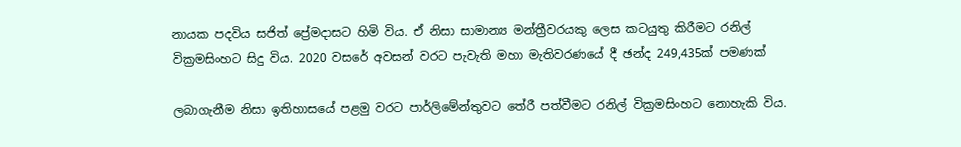නායක පදවිය සජිත් ප්‍රේමදාසට හිමි විය. ඒ නිසා සාමාන්‍ය මන්ත්‍රීවරයකු ලෙස කටයුතු කිරීමට රනිල් වික්‍රමසිංහට සිදු විය. 2020 වසරේ අවසන් වරට පැවැති මහා මැතිවරණයේ දී ඡන්ද 249,435ක් පමණක්

ලබාගැනීම නිසා ඉතිහාසයේ පළමු වරට පාර්ලිමේන්තුවට තේරී පත්වීමට රනිල් වික්‍රමසිංහට නොහැකි විය.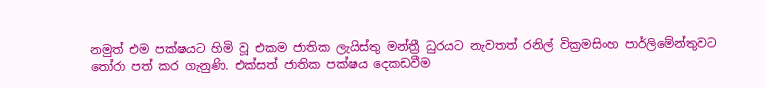නමුත් එම පක්ෂයට හිමි වූ එකම ජාතික ලැයිස්තු මන්ත්‍රී ධුරයට නැවතත් රනිල් වික්‍රමසිංහ පාර්ලිමේන්තුවට තෝරා පත් කර ගැනුණි. එක්සත් ජාතික පක්ෂය දෙකඩවීම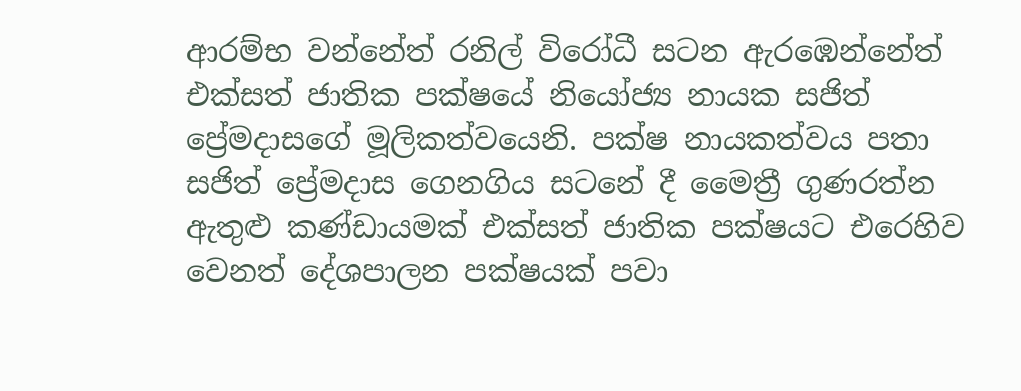ආරම්භ වන්නේත් රනිල් විරෝධී සටන ඇරඹෙන්නේත් එක්සත් ජාතික පක්ෂයේ නියෝජ්‍ය නායක සජිත් ප්‍රේමදාසගේ මූලිකත්වයෙනි. පක්ෂ නායකත්වය පතා සජිත් ප්‍රේමදාස ගෙනගිය සටනේ දී මෛත්‍රී ගුණරත්න ඇතුළු කණ්ඩායමක් එක්සත් ජාතික පක්ෂයට එරෙහිව වෙනත් දේශපාලන පක්ෂයක් පවා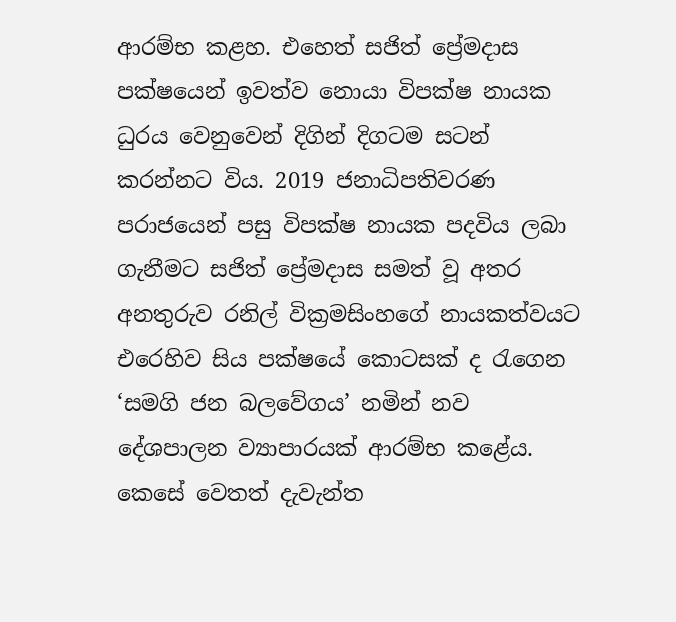ආරම්භ කළහ. එහෙත් සජිත් ප්‍රේමදාස පක්ෂයෙන් ඉවත්ව නොයා විපක්ෂ නායක ධුරය වෙනුවෙන් දිගින් දිගටම සටන් කරන්නට විය. 2019 ජනාධිපතිවරණ පරාජයෙන් පසු විපක්ෂ නායක පදවිය ලබා ගැනීමට සජිත් ප්‍රේමදාස සමත් වූ අතර අනතුරුව රනිල් වික්‍රමසිංහගේ නායකත්වයට එරෙහිව සිය පක්ෂයේ කොටසක් ද රැගෙන ‘සමගි ජන බලවේගය’ නමින් නව දේශපාලන ව්‍යාපාරයක් ආරම්භ කළේය. කෙසේ වෙතත් දැවැන්ත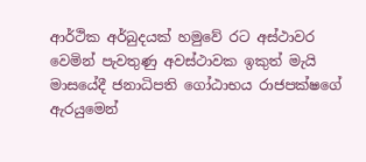ආර්ථික අර්බුදයක් හමුවේ රට අස්ථාවර වෙමින් පැවතුණු අවස්ථාවක ඉකුත් මැයි මාසයේදී ජනාධිපති ගෝඨාභය රාජපක්ෂගේ ඇරයුමෙන්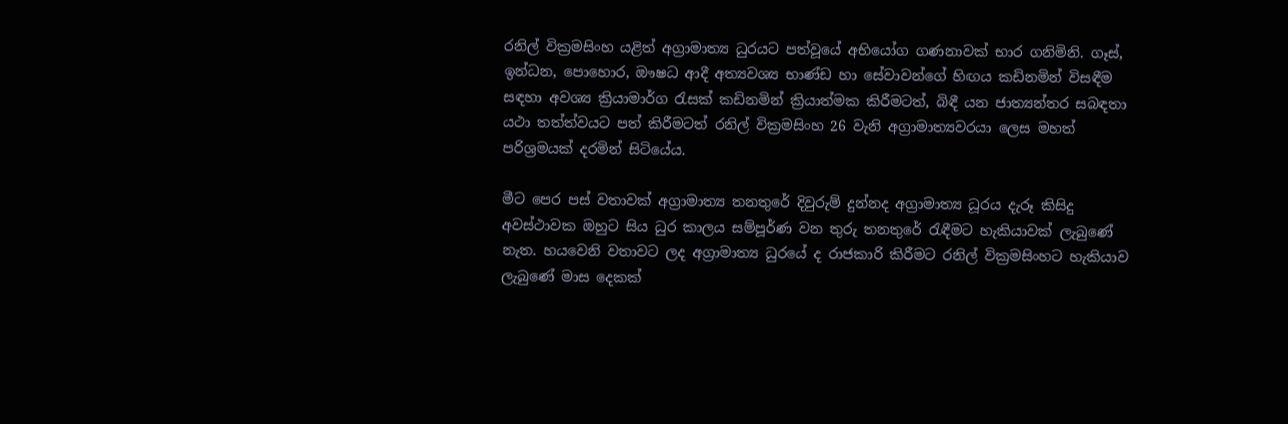රනිල් වික්‍රමසිංහ යළිත් අග්‍රාමාත්‍ය ධුරයට පත්වූයේ අභියෝග ගණනාවක් භාර ගනිමිනි. ගෑස්, ඉන්ධන, පොහොර, ඖෂධ ආදී අත්‍යවශ්‍ය භාණ්ඩ හා සේවාවන්ගේ හිඟය කඩිනමින් විසඳීම සඳහා අවශ්‍ය ක්‍රියාමාර්ග රැසක් කඩිනමින් ක්‍රියාත්මක කිරීමටත්, බිඳී යන ජාත්‍යන්තර සබඳතා යථා තත්ත්වයට පත් කිරීමටත් රනිල් වික්‍රමසිංහ 26 වැනි අග්‍රාමාත්‍යවරයා ලෙස මහත් පරිශ්‍රමයක් දරමින් සිටියේය.

මීට පෙර පස් වතාවක් අග්‍රාමාත්‍ය තනතුරේ දිවුරුම් දුන්නද අග්‍රාමාත්‍ය ධූරය දැරූ කිසිදු අවස්ථාවක ඔහුට සිය ධුර කාලය සම්පූර්ණ වන තුරු තනතුරේ රැඳීමට හැකියාවක් ලැබුණේ නැත. හයවෙනි වතාවට ලද අග්‍රාමාත්‍ය ධුරයේ ද රාජකාරි කිරීමට රනිල් වික්‍රමසිංහට හැකියාව ලැබුණේ මාස දෙකක්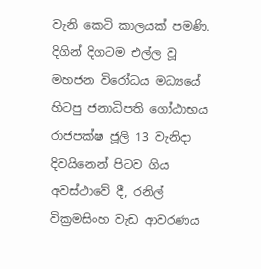වැනි කෙටි කාලයක් පමණි. දිගින් දිගටම එල්ල වූ මහජන විරෝධය මධ්‍යයේ හිටපු ජනාධිපති ගෝඨාභය රාජපක්ෂ ජූලි 13 වැනිදා දිවයිනෙන් පිටව ගිය අවස්ථාවේ දී, රනිල් වික්‍රමසිංහ වැඩ ආවරණය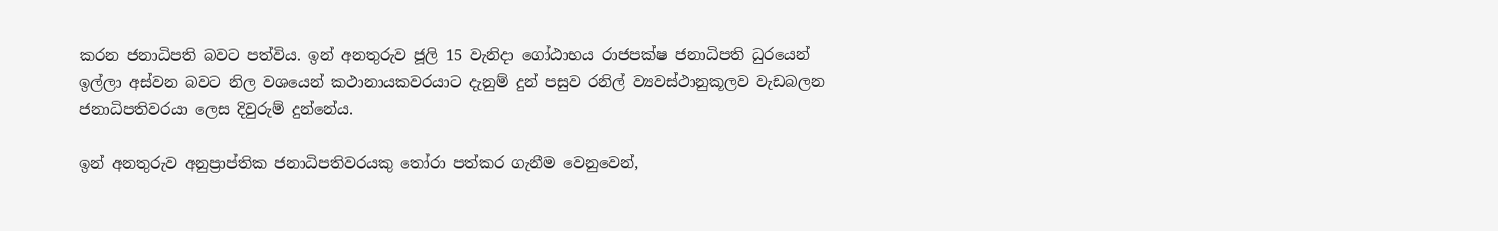කරන ජනාධිපති බවට පත්විය. ඉන් අනතුරුව ජූලි 15 වැනිදා ගෝඨාභය රාජපක්ෂ ජනාධිපති ධුරයෙන් ඉල්ලා අස්වන බවට නිල වශයෙන් කථානායකවරයාට දැනුම් දුන් පසුව රනිල් ව්‍යවස්ථානුකූලව වැඩබලන ජනාධිපතිවරයා ලෙස දිවුරුම් දුන්නේය.

ඉන් අනතුරුව අනුප්‍රාප්තික ජනාධිපතිවරයකු තෝරා පත්කර ගැනීම වෙනුවෙන්,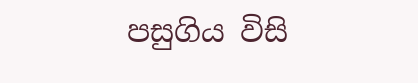පසුගිය විසි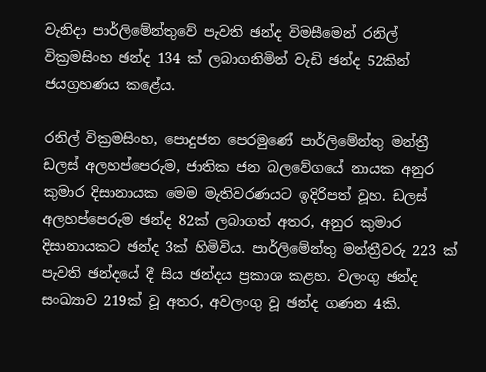වැනිදා පාර්ලිමේන්තුවේ පැවති ඡන්ද විමසීමෙන් රනිල් වික්‍රමසිංහ ඡන්ද 134 ක් ලබාගනිමින් වැඩි ඡන්ද 52කින් ජයග්‍රහණය කළේය.

රනිල් වික්‍රමසිංහ, පොදුජන පෙරමුණේ පාර්ලිමේන්තු මන්ත්‍රී ඩලස් අලහප්පෙරුම, ජාතික ජන බලවේගයේ නායක අනුර කුමාර දිසානායක මෙම මැතිවරණයට ඉදිරිපත් වූහ. ඩලස් අලහප්පෙරුම ඡන්ද 82ක් ලබාගත් අතර, අනුර කුමාර දිසානායකට ඡන්ද 3ක් හිමිවිය. පාර්ලිමේන්තු මන්ත්‍රීවරු 223 ක් පැවති ඡන්දයේ දී සිය ඡන්දය ප්‍රකාශ කළහ. වලංගු ඡන්ද සංඛ්‍යාව 219ක් වූ අතර, අවලංගු වූ ඡන්ද ගණන 4කි.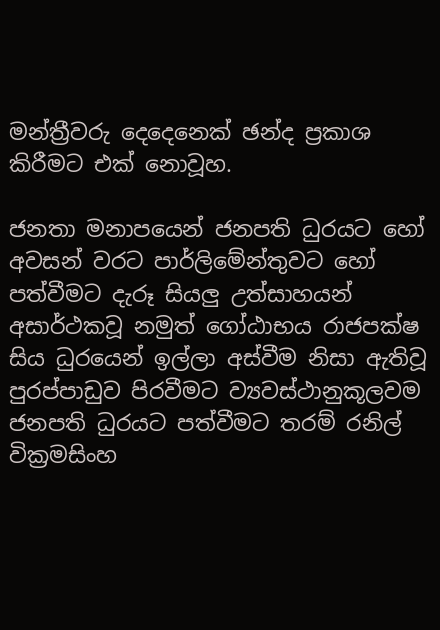මන්ත්‍රීවරු දෙදෙනෙක් ඡන්ද ප්‍රකාශ කිරීමට එක් නොවූහ.

ජනතා මනාපයෙන් ජනපති ධුරයට හෝ අවසන් වරට පාර්ලිමේන්තුවට හෝ පත්වීමට දැරූ සියලු උත්සාහයන් අසාර්ථකවූ නමුත් ගෝඨාභය රාජපක්ෂ සිය ධුරයෙන් ඉල්ලා අස්වීම නිසා ඇතිවූ පුරප්පාඩුව පිරවීමට ව්‍යවස්ථානුකූලවම ජනපති ධුරයට පත්වීමට තරම් රනිල් වික්‍රමසිංහ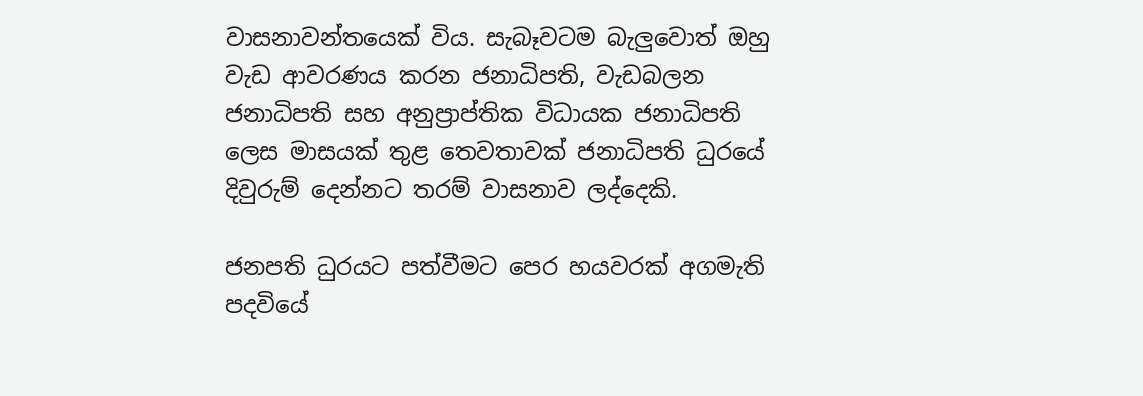වාසනාවන්තයෙක් විය. සැබෑවටම බැලුවොත් ඔහු වැඩ ආවරණය කරන ජනාධිපති, වැඩබලන ජනාධිපති සහ අනුප්‍රාප්තික විධායක ජනාධිපති ලෙස මාසයක් තුළ තෙවතාවක් ජනාධිපති ධුරයේ දිවුරුම් දෙන්නට තරම් වාසනාව ලද්දෙකි.

ජනපති ධුරයට පත්වීමට පෙර හයවරක් අගමැති පදවියේ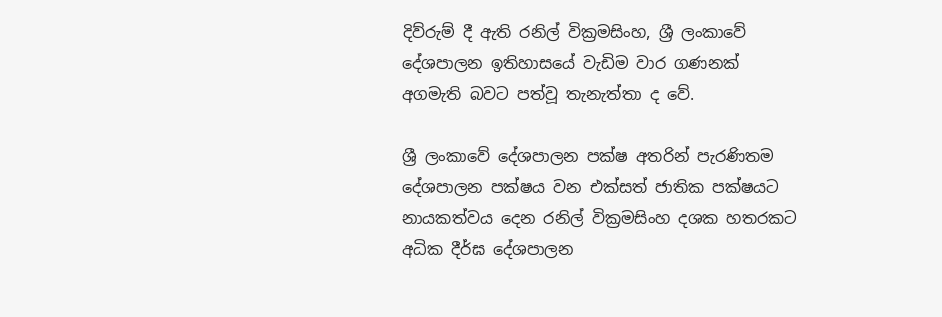දිව්රුම් දී ඇති රනිල් වික්‍රමසිංහ, ශ්‍රී ලංකාවේ දේශපාලන ඉතිහාසයේ වැඩිම වාර ගණනක් අගමැති බවට පත්වූ තැනැත්තා ද වේ.

ශ්‍රී ලංකාවේ දේශපාලන පක්ෂ අතරින් පැරණිතම දේශපාලන පක්ෂය වන එක්සත් ජාතික පක්ෂයට නායකත්වය දෙන රනිල් වික්‍රමසිංහ දශක හතරකට අධික දීර්ඝ දේශපාලන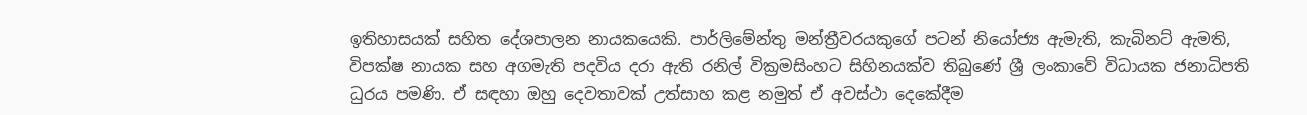ඉතිහාසයක් සහිත දේශපාලන නායකයෙකි. පාර්ලිමේන්තු මන්ත්‍රීවරයකුගේ පටන් නියෝජ්‍ය ඇමැති, කැබිනට් ඇමති, විපක්ෂ නායක සහ අගමැති පදවිය දරා ඇති රනිල් වික්‍රමසිංහට සිහිනයක්ව තිබුණේ ශ්‍රී ලංකාවේ විධායක ජනාධිපති ධුරය පමණි. ඒ සඳහා ඔහු දෙවතාවක් උත්සාහ කළ නමුත් ඒ අවස්ථා දෙකේදීම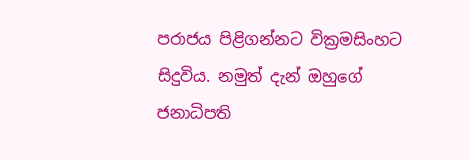පරාජය පිළිගන්නට වික්‍රමසිංහට සිදුවිය. නමුත් දැන් ඔහුගේ ජනාධිපති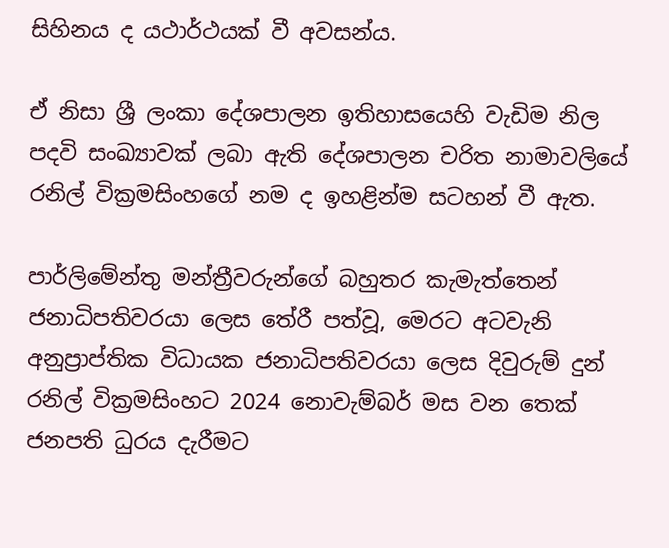සිහිනය ද යථාර්ථයක් වී අවසන්ය.

ඒ නිසා ශ්‍රී ලංකා දේශපාලන ඉතිහාසයෙහි වැඩිම නිල පදවි සංඛ්‍යාවක් ලබා ඇති දේශපාලන චරිත නාමාවලියේ රනිල් වික්‍රමසිංහගේ නම ද ඉහළින්ම සටහන් වී ඇත.

පාර්ලිමේන්තු මන්ත්‍රීවරුන්ගේ බහුතර කැමැත්තෙන් ජනාධිපතිවරයා ලෙස තේරී පත්වූ, මෙරට අටවැනි අනුප්‍රාප්තික විධායක ජනාධිපතිවරයා ලෙස දිවුරුම් දුන් රනිල් වික්‍රමසිංහට 2024 නොවැම්බර් මස වන තෙක් ජනපති ධුරය දැරීමට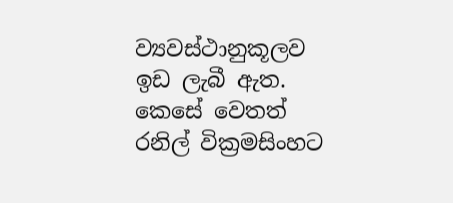ව්‍යවස්ථානුකූලව ඉඩ ලැබී ඇත. කෙසේ වෙතත් රනිල් වික්‍රමසිංහට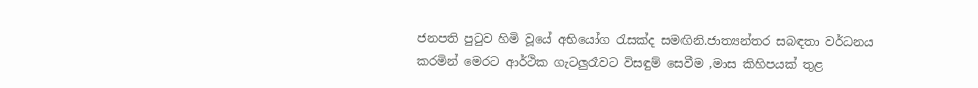ජනපති පුටුව හිමි වූයේ අභියෝග රැසක්ද සමඟිනි.ජාත්‍යන්තර සබඳතා වර්ධනය කරමින් මෙරට ආර්ථික ගැටලුරෑවට විසඳුම් සෙවීම ,මාස කිහිපයක් තුළ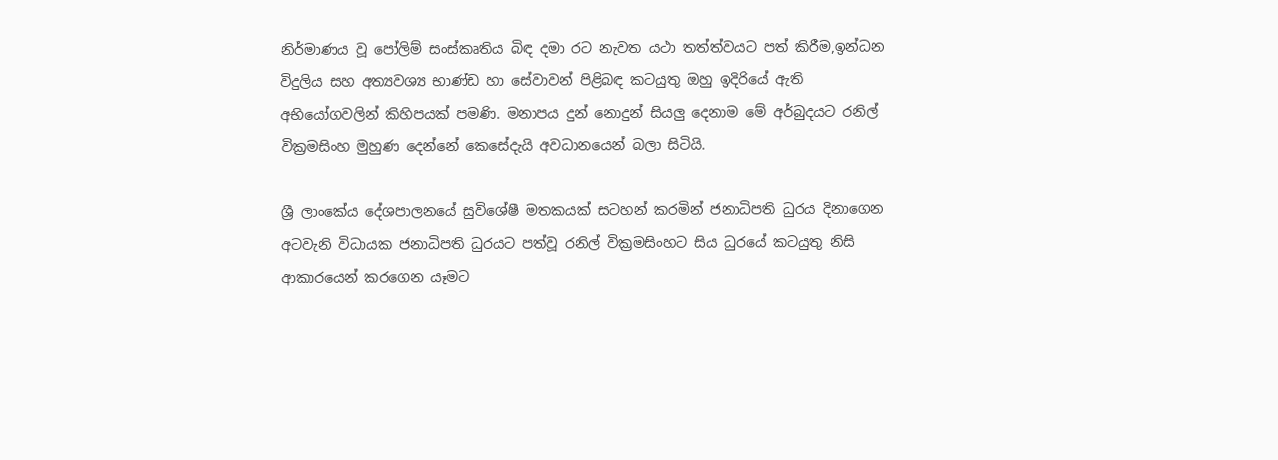නිර්මාණය වූ පෝලිම් සංස්කෘතිය බිඳ දමා රට නැවත යථා තත්ත්වයට පත් කිරීම,ඉන්ධන විදුලිය සහ අත්‍යවශ්‍ය භාණ්ඩ හා සේවාවන් පිළිබඳ කටයුතු ඔහු ඉදිරියේ ඇති අභියෝගවලින් කිහිපයක් පමණි. මනාපය දුන් නොදුන් සියලු දෙනාම මේ අර්බුදයට රනිල් වික්‍රමසිංහ මුහුණ දෙන්නේ කෙසේදැයි අවධානයෙන් බලා සිටියි.

ශ්‍රී ලාංකේය දේශපාලනයේ සුවිශේෂී මතකයක් සටහන් කරමින් ජනාධිපති ධුරය දිනාගෙන අටවැනි විධායක ජනාධිපති ධුරයට පත්වූ රනිල් වික්‍රමසිංහට සිය ධුරයේ කටයුතු නිසි ආකාරයෙන් කරගෙන යෑමට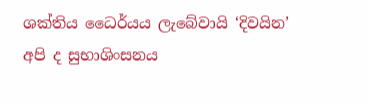ශක්තිය ධෛර්යය ලැබේවායි ‘දිවයින’ අපි ද සුභාශිංසනය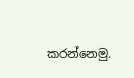කරන්නෙමු.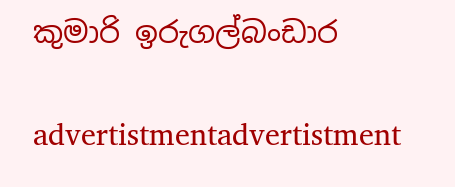කුමාරි ඉරුගල්බංඩාර

advertistmentadvertistment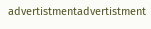advertistmentadvertistment